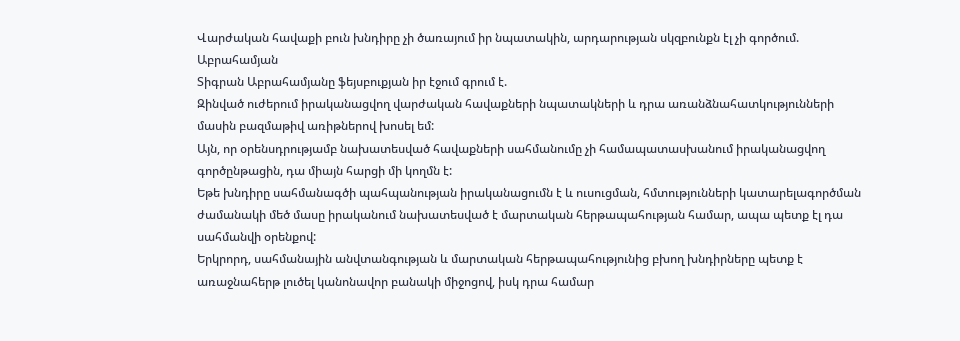Վարժական հավաքի բուն խնդիրը չի ծառայում իր նպատակին, արդարության սկզբունքն էլ չի գործում. Աբրահամյան
Տիգրան Աբրահամյանը ֆեյսբուքյան իր էջում գրում է.
Զինված ուժերում իրականացվող վարժական հավաքների նպատակների և դրա առանձնահատկությունների մասին բազմաթիվ առիթներով խոսել եմ:
Այն, որ օրենսդրությամբ նախատեսված հավաքների սահմանումը չի համապատասխանում իրականացվող գործընթացին, դա միայն հարցի մի կողմն է:
Եթե խնդիրը սահմանագծի պահպանության իրականացումն է և ուսուցման, հմտությունների կատարելագործման ժամանակի մեծ մասը իրականում նախատեսված է մարտական հերթապահության համար, ապա պետք էլ դա սահմանվի օրենքով:
Երկրորդ, սահմանային անվտանգության և մարտական հերթապահությունից բխող խնդիրները պետք է առաջնահերթ լուծել կանոնավոր բանակի միջոցով, իսկ դրա համար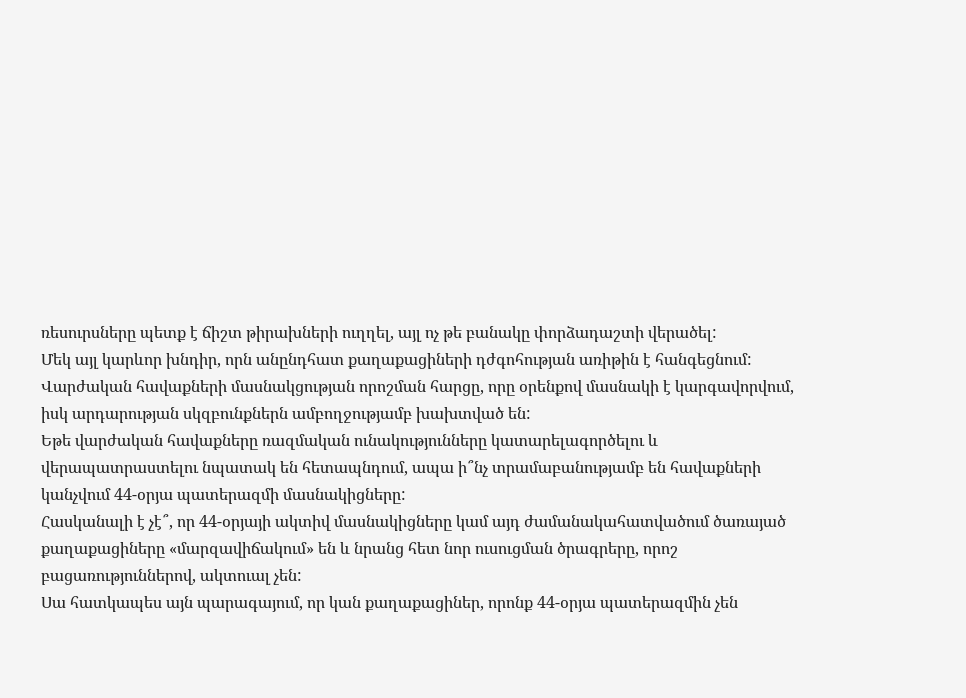ռեսուրսները պետք է ճիշտ թիրախների ուղղել, այլ ոչ թե բանակը փորձադաշտի վերածել:
Մեկ այլ կարևոր խնդիր, որն անընդհատ քաղաքացիների դժգոհության առիթին է հանգեցնում:
Վարժական հավաքների մասնակցության որոշման հարցը, որը օրենքով մասնակի է կարգավորվում, իսկ արդարության սկզբունքներն ամբողջությամբ խախտված են:
Եթե վարժական հավաքները ռազմական ունակությունները կատարելագործելու և վերապատրաստելու նպատակ են հետապնդում, ապա ի՞նչ տրամաբանությամբ են հավաքների կանչվում 44-օրյա պատերազմի մասնակիցները:
Հասկանալի է չէ՞, որ 44-օրյայի ակտիվ մասնակիցները կամ այդ ժամանակահատվածում ծառայած քաղաքացիները «մարզավիճակում» են և նրանց հետ նոր ուսուցման ծրագրերը, որոշ բացառություններով, ակտուալ չեն:
Սա հատկապես այն պարագայում, որ կան քաղաքացիներ, որոնք 44-օրյա պատերազմին չեն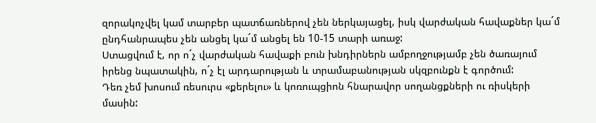զորակոչվել կամ տարբեր պատճառներով չեն ներկայացել, իսկ վարժական հավաքներ կա´մ ընդհանրապես չեն անցել կա´մ անցել են 10-15 տարի առաջ:
Ստացվում է, որ ո´չ վարժական հավաքի բուն խնդիրներն ամբողջությամբ չեն ծառայում իրենց նպատակին, ո´չ էլ արդարության և տրամաբանության սկզբունքն է գործում:
Դեռ չեմ խոսում ռեսուրս «քերելու» և կոռուպցիոն հնարավոր սողանցքների ու ռիսկերի մասին: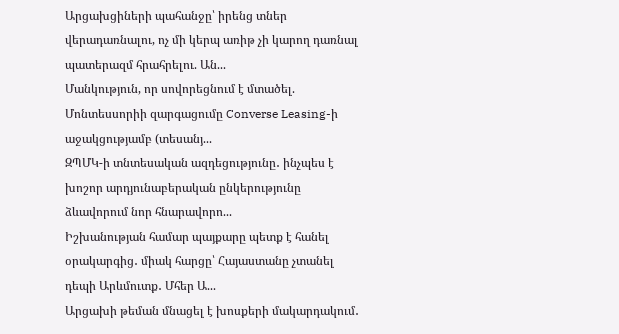Արցախցիների պահանջը՝ իրենց տներ վերադառնալու, ոչ մի կերպ առիթ չի կարող դառնալ պատերազմ հրահրելու. Ան...
Մանկություն, որ սովորեցնում է մտածել. Մոնտեսսորիի զարգացումը Converse Leasing-ի աջակցությամբ (տեսանյ...
ԶՊՄԿ-ի տնտեսական ազդեցությունը․ ինչպես է խոշոր արդյունաբերական ընկերությունը ձևավորում նոր հնարավորո...
Իշխանության համար պայքարը պետք է հանել օրակարգից․ միակ հարցը՝ Հայաստանը չտանել դեպի Արևմուտք․ Մհեր Ա...
Արցախի թեման մնացել է խոսքերի մակարդակում․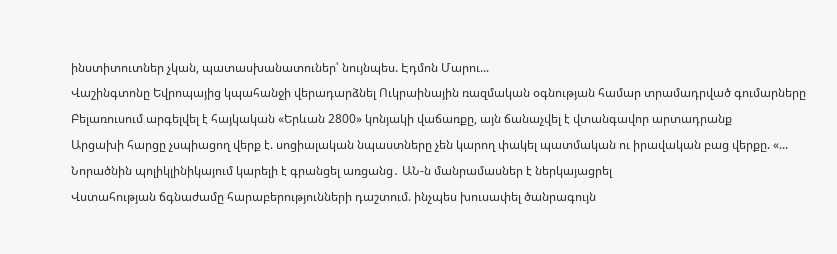ինստիտուտներ չկան, պատասխանատուներ՝ նույնպես. Էդմոն Մարու...
Վաշինգտոնը Եվրոպայից կպահանջի վերադարձնել Ուկրաինային ռազմական օգնության համար տրամադրված գումարները
Բելառուսում արգելվել է հայկական «Երևան 2800» կոնյակի վաճառքը, այն ճանաչվել է վտանգավոր արտադրանք
Արցախի հարցը չսպիացող վերք է. սոցիալական նպաստները չեն կարող փակել պատմական ու իրավական բաց վերքը. «...
Նորածնին պոլիկլինիկայում կարելի է գրանցել առցանց․ ԱՆ-ն մանրամասներ է ներկայացրել
Վստահության ճգնաժամը հարաբերությունների դաշտում. ինչպես խուսափել ծանրագույն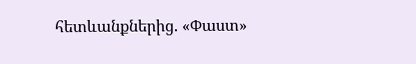հետևանքներից. «Փաստ»